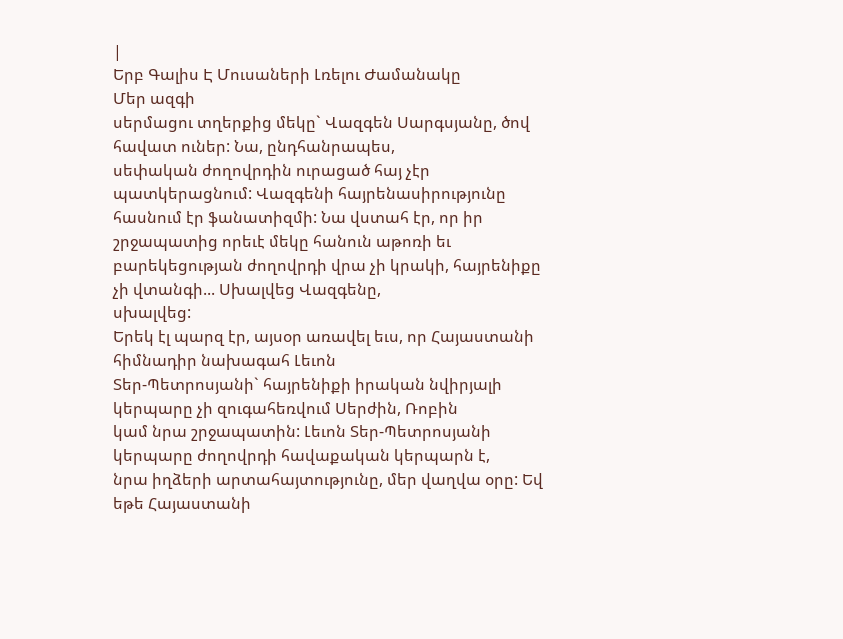|
Երբ Գալիս Է Մուսաների Լռելու Ժամանակը
Մեր ազգի
սերմացու տղերքից մեկը` Վազգեն Սարգսյանը, ծով հավատ ուներ: Նա, ընդհանրապես,
սեփական ժողովրդին ուրացած հայ չէր պատկերացնում: Վազգենի հայրենասիրությունը
հասնում էր ֆանատիզմի: Նա վստահ էր, որ իր շրջապատից որեւէ մեկը հանուն աթոռի եւ
բարեկեցության ժողովրդի վրա չի կրակի, հայրենիքը չի վտանգի... Սխալվեց Վազգենը,
սխալվեց:
Երեկ էլ պարզ էր, այսօր առավել եւս, որ Հայաստանի հիմնադիր նախագահ Լեւոն
Տեր-Պետրոսյանի` հայրենիքի իրական նվիրյալի կերպարը չի զուգահեռվում Սերժին, Ռոբին
կամ նրա շրջապատին: Լեւոն Տեր-Պետրոսյանի կերպարը ժողովրդի հավաքական կերպարն է,
նրա իղձերի արտահայտությունը, մեր վաղվա օրը: Եվ եթե Հայաստանի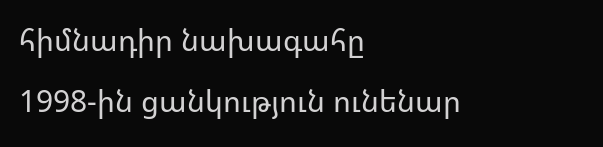հիմնադիր նախագահը
1998-ին ցանկություն ունենար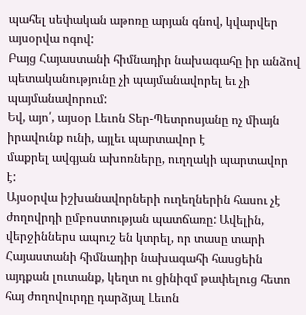պահել սեփական աթոռը արյան գնով, կվարվեր այսօրվա ոգով:
Բայց Հայաստանի հիմնադիր նախագահը իր անձով պետականությունը չի պայմանավորել եւ չի
պայմանավորում:
Եվ, այո՛, այսօր Լեւոն Տեր-Պետրոսյանը ոչ միայն իրավունք ունի, այլեւ պարտավոր է
մաքրել ավգյան ախոռները, ուղղակի պարտավոր է:
Այսօրվա իշխանավորների ուղեղներին հասու չէ ժողովրդի ըմբոստության պատճառը: Ավելին,
վերջիններս ապուշ են կտրել, որ տասը տարի Հայաստանի հիմնադիր նախագահի հասցեին
այդքան լուտանք, կեղտ ու ցինիզմ թափելուց հետո հայ ժողովուրդը դարձյալ Լեւոն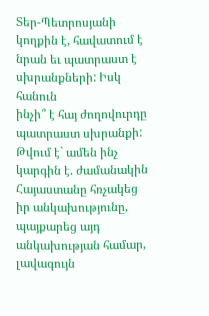Տեր-Պետրոսյանի կողքին է, հավատում է նրան եւ պատրաստ է սխրանքների: Իսկ հանուն
ինչի՞ է հայ ժողովուրդը պատրաստ սխրանքի: Թվում է` ամեն ինչ կարգին է. ժամանակին
Հայաստանը հռչակեց իր անկախությունը, պայքարեց այդ անկախության համար, լավագույն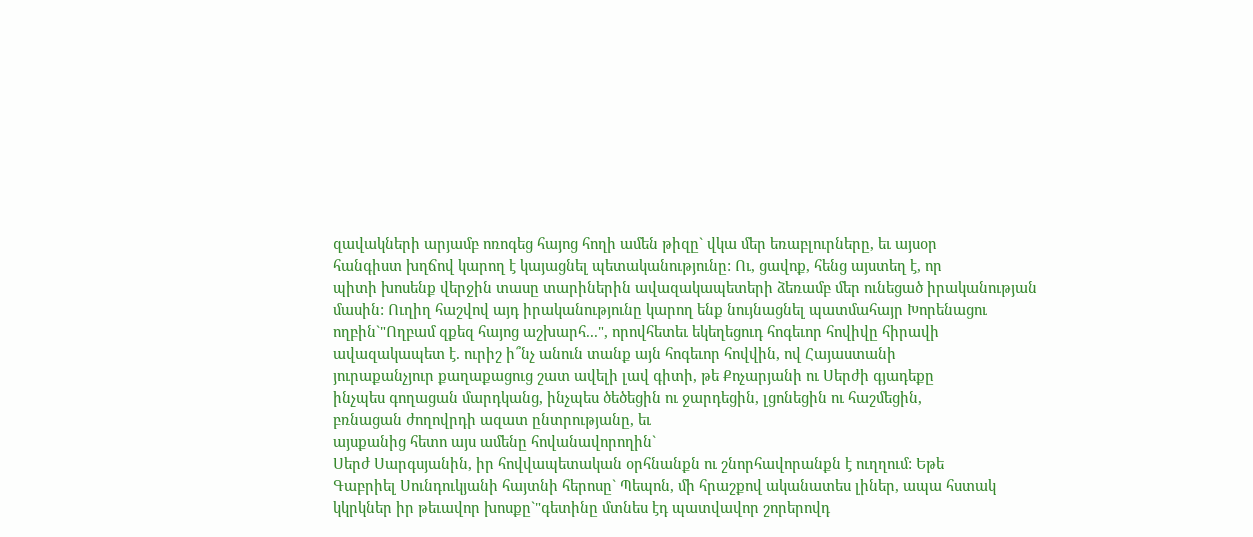զավակների արյամբ ոռոգեց հայոց հողի ամեն թիզը` վկա մեր եռաբլուրները, եւ այսօր
հանգիստ խղճով կարող է կայացնել պետականությունը: Ու, ցավոք, հենց այստեղ է, որ
պիտի խոսենք վերջին տասը տարիներին ավազակապետերի ձեռամբ մեր ունեցած իրականության
մասին: Ուղիղ հաշվով այդ իրականությունը կարող ենք նույնացնել պատմահայր Խորենացու
ողբին`"Ողբամ զքեզ հայոց աշխարհ...", որովհետեւ եկեղեցուդ հոգեւոր հովիվը հիրավի
ավազակապետ է. ուրիշ ի՞նչ անուն տանք այն հոգեւոր հովվին, ով Հայաստանի
յուրաքանչյուր քաղաքացուց շատ ավելի լավ գիտի, թե Քոչարյանի ու Սերժի գյադեքը
ինչպես գողացան մարդկանց, ինչպես ծեծեցին ու ջարդեցին, լցոնեցին ու հաշմեցին,
բռնացան ժողովրդի ազատ ընտրությանը, եւ
այսքանից հետո այս ամենը հովանավորողին`
Սերժ Սարգսյանին, իր հովվապետական օրհնանքն ու շնորհավորանքն է ուղղում: Եթե
Գաբրիել Սունդուկյանի հայտնի հերոսը` Պեպոն, մի հրաշքով ականատես լիներ, ապա հստակ
կկրկներ իր թեւավոր խոսքը`"գետինը մտնես էդ պատվավոր շորերովդ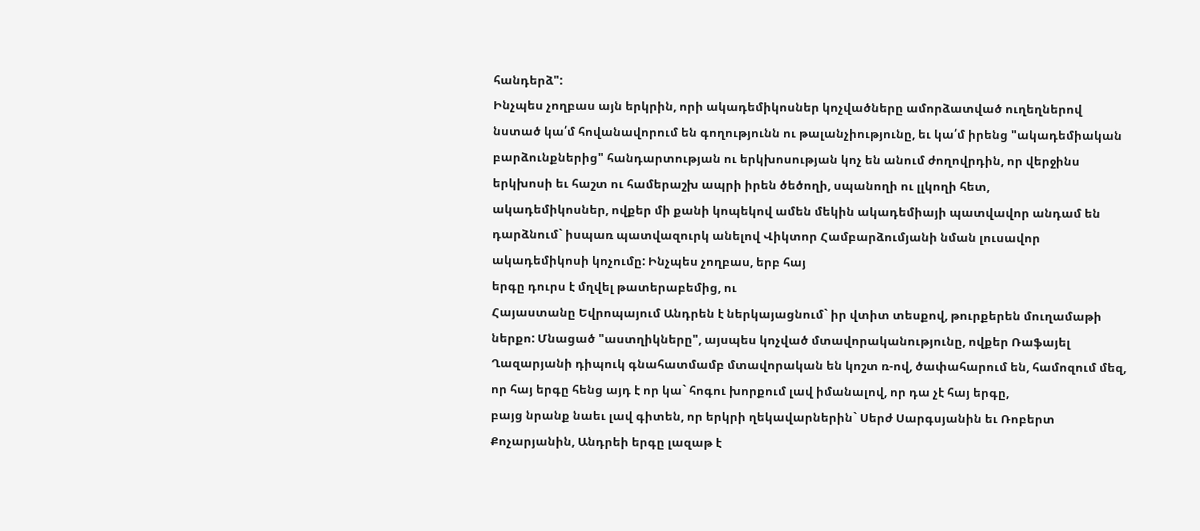հանդերձ":
Ինչպես չողբաս այն երկրին, որի ակադեմիկոսներ կոչվածները ամորձատված ուղեղներով
նստած կա՛մ հովանավորում են գողությունն ու թալանչիությունը, եւ կա՛մ իրենց "ակադեմիական
բարձունքներից" հանդարտության ու երկխոսության կոչ են անում ժողովրդին, որ վերջինս
երկխոսի եւ հաշտ ու համերաշխ ապրի իրեն ծեծողի, սպանողի ու լլկողի հետ,
ակադեմիկոսներ, ովքեր մի քանի կոպեկով ամեն մեկին ակադեմիայի պատվավոր անդամ են
դարձնում` իսպառ պատվազուրկ անելով Վիկտոր Համբարձումյանի նման լուսավոր
ակադեմիկոսի կոչումը: Ինչպես չողբաս, երբ հայ
երգը դուրս է մղվել թատերաբեմից, ու
Հայաստանը Եվրոպայում Անդրեն է ներկայացնում` իր վտիտ տեսքով, թուրքերեն մուղամաթի
ներքո: Մնացած "աստղիկները", այսպես կոչված մտավորականությունը, ովքեր Ռաֆայել
Ղազարյանի դիպուկ գնահատմամբ մտավորական են կոշտ ռ-ով, ծափահարում են, համոզում մեզ,
որ հայ երգը հենց այդ է որ կա` հոգու խորքում լավ իմանալով, որ դա չէ հայ երգը,
բայց նրանք նաեւ լավ գիտեն, որ երկրի ղեկավարներին` Սերժ Սարգսյանին եւ Ռոբերտ
Քոչարյանին, Անդրեի երգը լազաթ է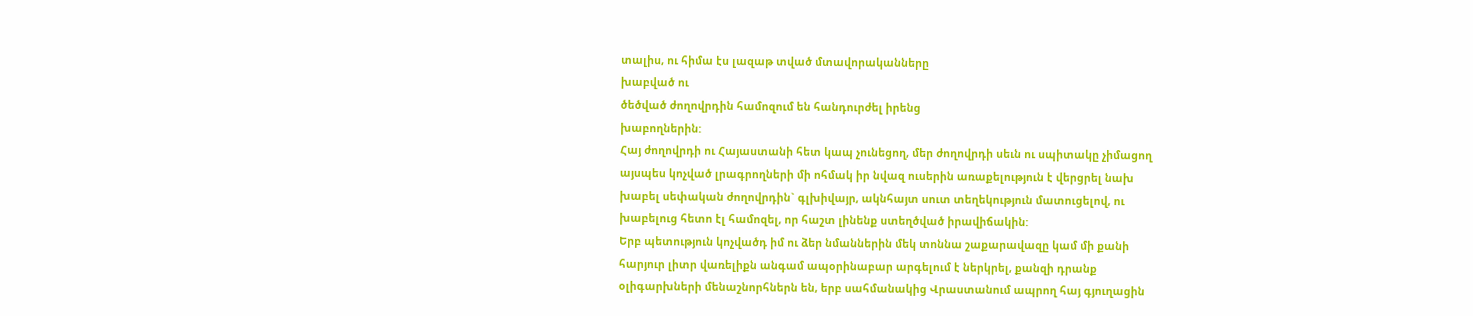տալիս, ու հիմա էս լազաթ տված մտավորականները
խաբված ու
ծեծված ժողովրդին համոզում են հանդուրժել իրենց
խաբողներին:
Հայ ժողովրդի ու Հայաստանի հետ կապ չունեցող, մեր ժողովրդի սեւն ու սպիտակը չիմացող
այսպես կոչված լրագրողների մի ոհմակ իր նվազ ուսերին առաքելություն է վերցրել նախ
խաբել սեփական ժողովրդին` գլխիվայր, ակնհայտ սուտ տեղեկություն մատուցելով, ու
խաբելուց հետո էլ համոզել, որ հաշտ լինենք ստեղծված իրավիճակին:
Երբ պետություն կոչվածդ իմ ու ձեր նմաններին մեկ տոննա շաքարավազը կամ մի քանի
հարյուր լիտր վառելիքն անգամ ապօրինաբար արգելում է ներկրել, քանզի դրանք
օլիգարխների մենաշնորհներն են, երբ սահմանակից Վրաստանում ապրող հայ գյուղացին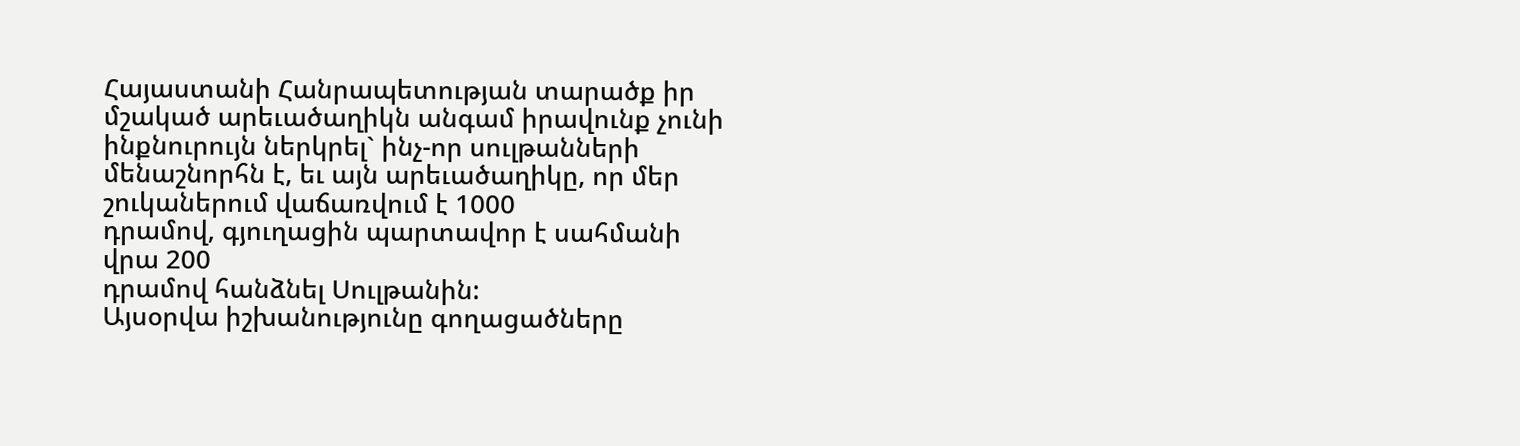Հայաստանի Հանրապետության տարածք իր մշակած արեւածաղիկն անգամ իրավունք չունի
ինքնուրույն ներկրել` ինչ-որ սուլթանների մենաշնորհն է, եւ այն արեւածաղիկը, որ մեր
շուկաներում վաճառվում է 1000
դրամով, գյուղացին պարտավոր է սահմանի վրա 200
դրամով հանձնել Սուլթանին:
Այսօրվա իշխանությունը գողացածները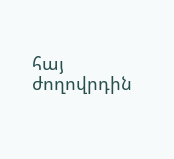հայ ժողովրդին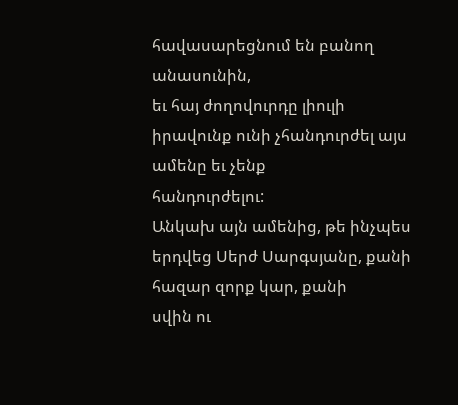հավասարեցնում են բանող անասունին,
եւ հայ ժողովուրդը լիուլի իրավունք ունի չհանդուրժել այս ամենը եւ չենք
հանդուրժելու:
Անկախ այն ամենից, թե ինչպես երդվեց Սերժ Սարգսյանը, քանի հազար զորք կար, քանի
սվին ու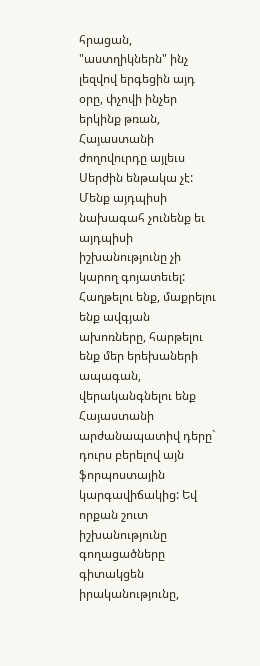հրացան, "աստղիկներն" ինչ լեզվով երգեցին այդ օրը, փչովի ինչեր երկինք թռան,
Հայաստանի ժողովուրդը այլեւս Սերժին ենթակա չէ: Մենք այդպիսի նախագահ չունենք եւ
այդպիսի իշխանությունը չի կարող գոյատեւել:
Հաղթելու ենք, մաքրելու ենք ավգյան ախոռները, հարթելու ենք մեր երեխաների ապագան,
վերականգնելու ենք Հայաստանի արժանապատիվ դերը` դուրս բերելով այն ֆորպոստային
կարգավիճակից: Եվ որքան շուտ իշխանությունը գողացածները գիտակցեն իրականությունը,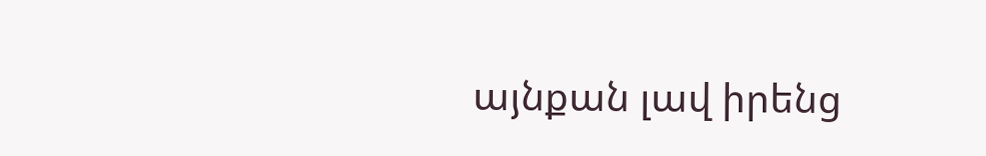այնքան լավ իրենց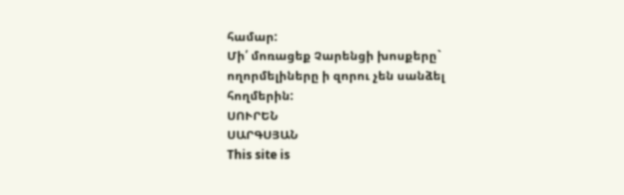համար:
Մի՛ մոռացեք Չարենցի խոսքերը` ողորմելիները ի զորու չեն սանձել հողմերին:
ՍՈՒՐԵՆ
ՍԱՐԳՍՅԱՆ
This site is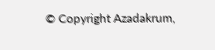© Copyright Azadakrum,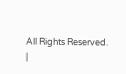All Rights Reserved.
|